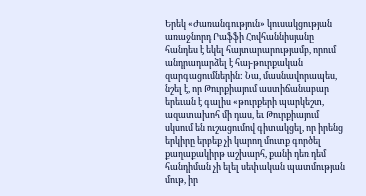Երեկ «Ժառանգություն» կուսակցության առաջնորդ Րաֆֆի Հովհաննիսյանը հանդես է եկել հայտարարությամբ, որում անդրադարձել է հայ-թուրքական զարգացումներին: Նա, մասնավորապես, նշել է, որ Թուրքիայում աստիճանաբար երեւան է գալիս «թուրքերի պարկեշտ, ազատախոհ մի դաս, եւ Թուրքիայում սկսում են ուշացումով գիտակցել, որ իրենց երկիրը երբեք չի կարող մուտք գործել քաղաքակիրթ աշխարհ, քանի դեռ դեմ հանդիման չի ելել սեփական պատմության մութ, իր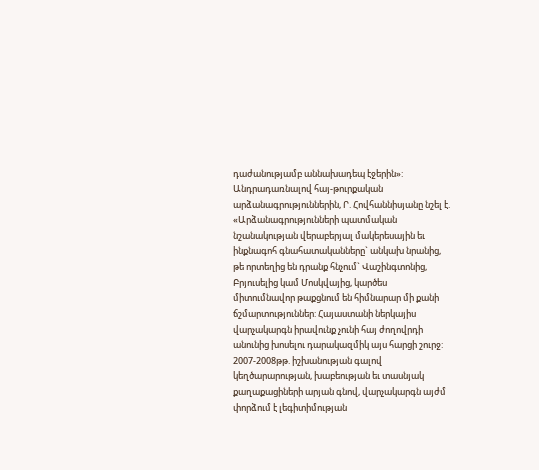դաժանությամբ աննախադեպ էջերին»: Անդրադառնալով հայ-թուրքական արձանագրություններին, Ր. Հովհաննիսյանը նշել է. «Արձանագրությունների պատմական նշանակության վերաբերյալ մակերեսային եւ ինքնագոհ գնահատականները` անկախ նրանից, թե որտեղից են դրանք հնչում` Վաշինգտոնից, Բրյուսելից կամ Մոսկվայից, կարծես միտումնավոր թաքցնում են հիմնարար մի քանի ճշմարտություններ: Հայաստանի ներկայիս վարչակարգն իրավունք չունի հայ ժողովրդի անունից խոսելու դարակազմիկ այս հարցի շուրջ: 2007-2008թթ. իշխանության գալով կեղծարարության, խաբեության եւ տասնյակ քաղաքացիների արյան գնով, վարչակարգն այժմ փորձում է լեգիտիմության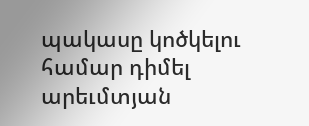պակասը կոծկելու համար դիմել արեւմտյան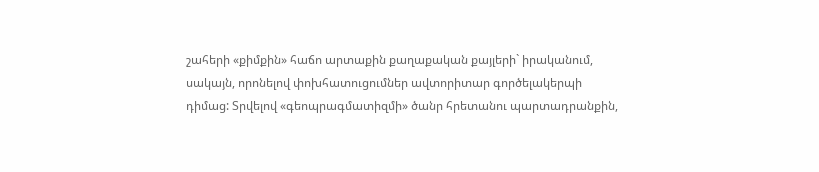շահերի «քիմքին» հաճո արտաքին քաղաքական քայլերի` իրականում, սակայն, որոնելով փոխհատուցումներ ավտորիտար գործելակերպի դիմաց: Տրվելով «գեոպրագմատիզմի» ծանր հրետանու պարտադրանքին,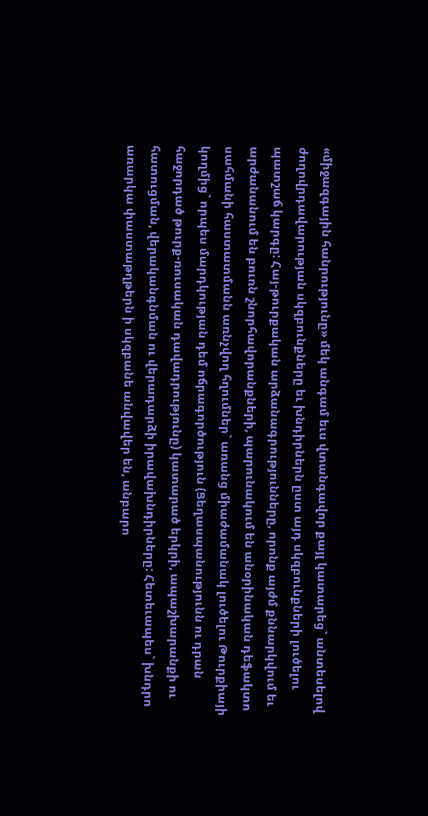«միջազգային հանրությունը» մեկ անգամ եւս վտանգավոր քայլ կատարեց` անտեսելով ժողովրդավարության սկզբունքները եւ խնդիրներն ըստ այդ սկզբունքների լուծելու պատշաճ կարգը: Հայ-թուրքական արձանագրությունները, որոնք այժմ քննարկվում եւ արժանանում են բուռն շնորհավորանքների, պարունակում են անօրինական դեֆակտո սահմանի հաստատմանն առնչվող հղումներ` առանց միաժամանակ լուծելու Թուրքիայի կողմից` որպես մարդկության դեմ ոճրագործություն (Ցեղասպանությունն ու դրան հաջորդած թուրք-ռուսական դավադրությունը) կատարած երկրի, ապաշխարանքի ու հատուցման, վերականգնման ու վերադարձի իրավախնդիրները: Հետեւապես` խնդրո առարկա փաստաթղթերն ի սկզբանե անվավեր են, անբարո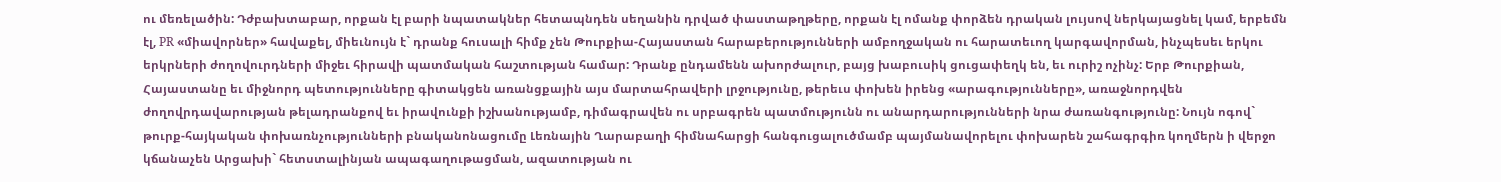ու մեռելածին: Դժբախտաբար, որքան էլ բարի նպատակներ հետապնդեն սեղանին դրված փաստաթղթերը, որքան էլ ոմանք փորձեն դրական լույսով ներկայացնել կամ, երբեմն էլ, PR «միավորներ» հավաքել, միեւնույն է` դրանք հուսալի հիմք չեն Թուրքիա-Հայաստան հարաբերությունների ամբողջական ու հարատեւող կարգավորման, ինչպեսեւ երկու երկրների ժողովուրդների միջեւ հիրավի պատմական հաշտության համար: Դրանք ընդամենն ախորժալուր, բայց խաբուսիկ ցուցափեղկ են, եւ ուրիշ ոչինչ: Երբ Թուրքիան, Հայաստանը եւ միջնորդ պետությունները գիտակցեն առանցքային այս մարտահրավերի լրջությունը, թերեւս փոխեն իրենց «արագությունները», առաջնորդվեն ժողովրդավարության թելադրանքով եւ իրավունքի իշխանությամբ, դիմագրավեն ու սրբագրեն պատմությունն ու անարդարությունների նրա ժառանգությունը: Նույն ոգով` թուրք-հայկական փոխառնչությունների բնականոնացումը Լեռնային Ղարաբաղի հիմնահարցի հանգուցալուծմամբ պայմանավորելու փոխարեն շահագրգիռ կողմերն ի վերջո կճանաչեն Արցախի` հետստալինյան ապագաղութացման, ազատության ու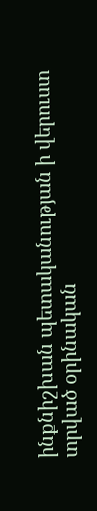ինքնիշխան պետականության ի վերուստ տրված օրինական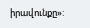իրավունքը»: